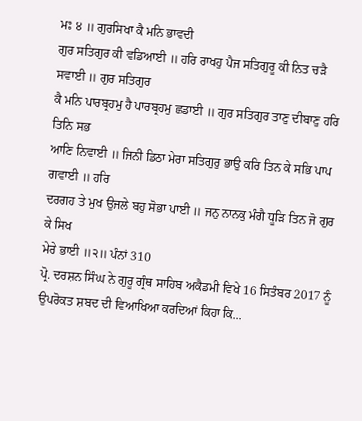ਮਃ ੪ ॥ ਗੁਰਸਿਖਾ ਕੈ ਮਨਿ ਭਾਵਦੀ
ਗੁਰ ਸਤਿਗੁਰ ਕੀ ਵਡਿਆਈ ॥ ਹਰਿ ਰਾਖਹੁ ਪੈਜ ਸਤਿਗੁਰੂ ਕੀ ਨਿਤ ਚੜੈ ਸਵਾਈ ॥ ਗੁਰ ਸਤਿਗੁਰ
ਕੈ ਮਨਿ ਪਾਰਬ੍ਰਹਮੁ ਹੈ ਪਾਰਬ੍ਰਹਮੁ ਛਡਾਈ ॥ ਗੁਰ ਸਤਿਗੁਰ ਤਾਣੁ ਦੀਬਾਣੁ ਹਰਿ ਤਿਨਿ ਸਭ
ਆਣਿ ਨਿਵਾਈ ॥ ਜਿਨੀ ਡਿਠਾ ਮੇਰਾ ਸਤਿਗੁਰੁ ਭਾਉ ਕਰਿ ਤਿਨ ਕੇ ਸਭਿ ਪਾਪ ਗਵਾਈ ॥ ਹਰਿ
ਦਰਗਹ ਤੇ ਮੁਖ ਉਜਲੇ ਬਹੁ ਸੋਭਾ ਪਾਈ ॥ ਜਨੁ ਨਾਨਕੁ ਮੰਗੈ ਧੂੜਿ ਤਿਨ ਜੋ ਗੁਰ ਕੇ ਸਿਖ
ਮੇਰੇ ਭਾਈ ॥੨॥ ਪੰਨਾਂ 310
ਪ੍ਰੋ. ਦਰਸ਼ਨ ਸਿੰਘ ਨੇ ਗੁਰੂ ਗ੍ਰੰਥ ਸਾਹਿਬ ਅਕੈਡਮੀ ਵਿਖੇ 16 ਸਿਤੰਬਰ 2017 ਨੂੰ
ਉਪਰੋਕਤ ਸ਼ਬਦ ਦੀ ਵਿਆਖਿਆ ਕਰਦਿਆਂ ਕਿਹਾ ਕਿ...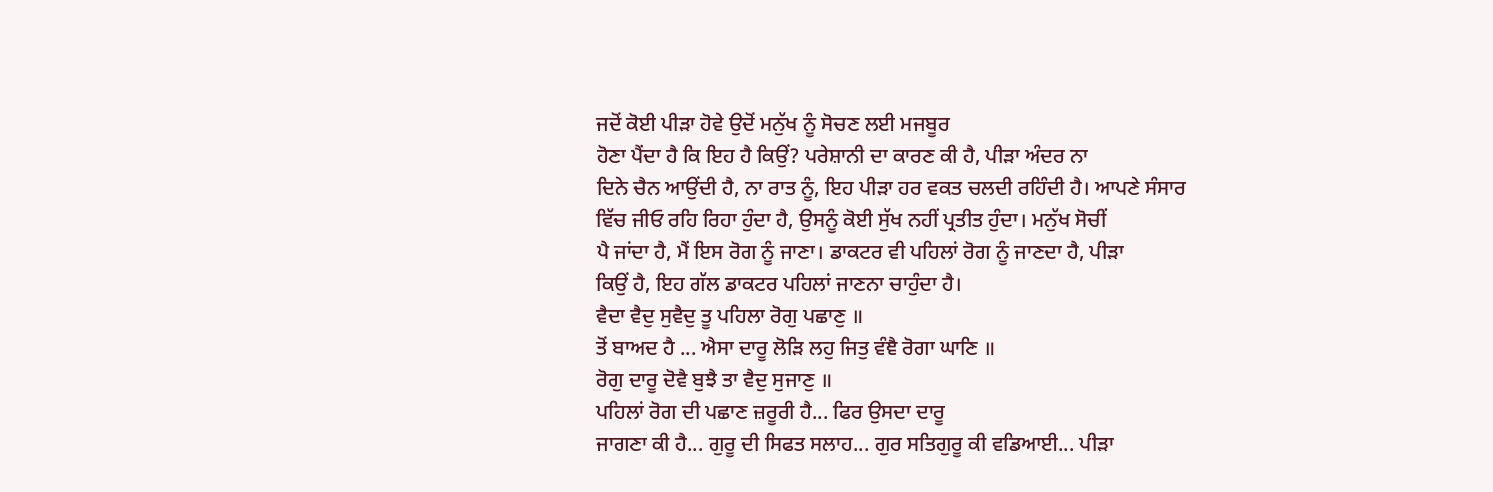ਜਦੋਂ ਕੋਈ ਪੀੜਾ ਹੋਵੇ ਉਦੋਂ ਮਨੁੱਖ ਨੂੰ ਸੋਚਣ ਲਈ ਮਜਬੂਰ
ਹੋਣਾ ਪੈਂਦਾ ਹੈ ਕਿ ਇਹ ਹੈ ਕਿਉਂ? ਪਰੇਸ਼ਾਨੀ ਦਾ ਕਾਰਣ ਕੀ ਹੈ, ਪੀੜਾ ਅੰਦਰ ਨਾ
ਦਿਨੇ ਚੈਨ ਆਉਂਦੀ ਹੈ, ਨਾ ਰਾਤ ਨੂੰ, ਇਹ ਪੀੜਾ ਹਰ ਵਕਤ ਚਲਦੀ ਰਹਿੰਦੀ ਹੈ। ਆਪਣੇ ਸੰਸਾਰ
ਵਿੱਚ ਜੀਓ ਰਹਿ ਰਿਹਾ ਹੁੰਦਾ ਹੈ, ਉਸਨੂੰ ਕੋਈ ਸੁੱਖ ਨਹੀਂ ਪ੍ਰਤੀਤ ਹੁੰਦਾ। ਮਨੁੱਖ ਸੋਚੀਂ
ਪੈ ਜਾਂਦਾ ਹੈ, ਮੈਂ ਇਸ ਰੋਗ ਨੂੰ ਜਾਣਾ। ਡਾਕਟਰ ਵੀ ਪਹਿਲਾਂ ਰੋਗ ਨੂੰ ਜਾਣਦਾ ਹੈ, ਪੀੜਾ
ਕਿਉਂ ਹੈ, ਇਹ ਗੱਲ ਡਾਕਟਰ ਪਹਿਲਾਂ ਜਾਣਨਾ ਚਾਹੁੰਦਾ ਹੈ।
ਵੈਦਾ ਵੈਦੁ ਸੁਵੈਦੁ ਤੂ ਪਹਿਲਾ ਰੋਗੁ ਪਛਾਣੁ ॥
ਤੋਂ ਬਾਅਦ ਹੈ ... ਐਸਾ ਦਾਰੂ ਲੋੜਿ ਲਹੁ ਜਿਤੁ ਵੰਞੈ ਰੋਗਾ ਘਾਣਿ ॥
ਰੋਗੁ ਦਾਰੂ ਦੋਵੈ ਬੁਝੈ ਤਾ ਵੈਦੁ ਸੁਜਾਣੁ ॥
ਪਹਿਲਾਂ ਰੋਗ ਦੀ ਪਛਾਣ ਜ਼ਰੂਰੀ ਹੈ... ਫਿਰ ਉਸਦਾ ਦਾਰੂ
ਜਾਗਣਾ ਕੀ ਹੈ... ਗੁਰੂ ਦੀ ਸਿਫਤ ਸਲਾਹ... ਗੁਰ ਸਤਿਗੁਰੂ ਕੀ ਵਡਿਆਈ... ਪੀੜਾ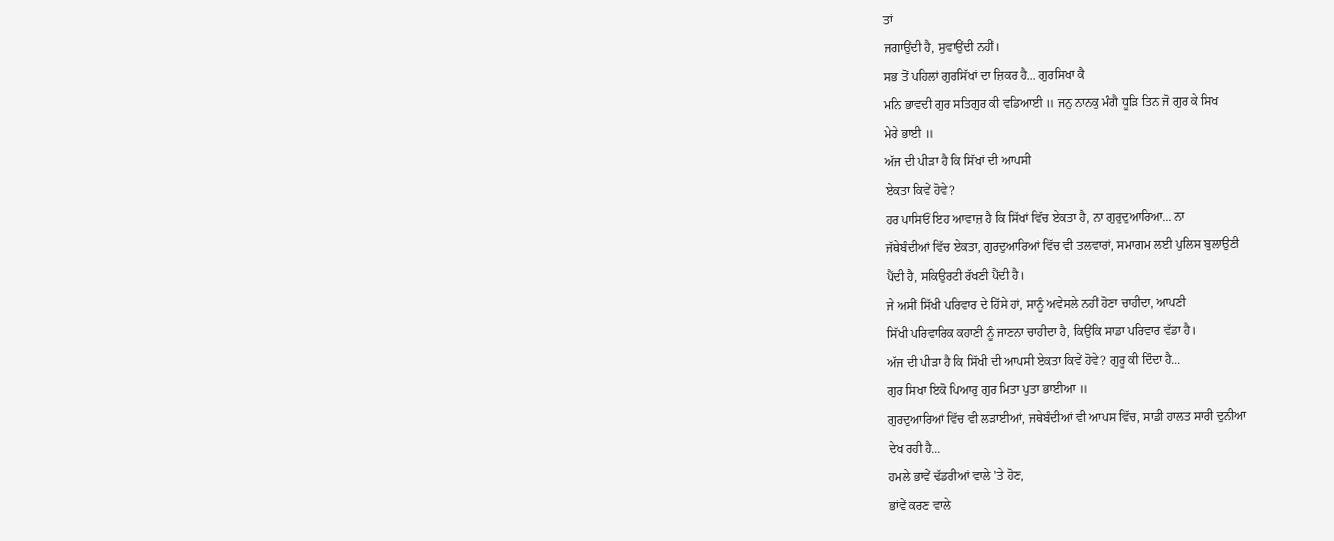ਤਾਂ
ਜਗਾਉਂਦੀ ਹੈ, ਸੁਵਾਉਂਦੀ ਨਹੀਂ।
ਸਭ ਤੋਂ ਪਹਿਲਾਂ ਗੁਰਸਿੱਖਾਂ ਦਾ ਜ਼ਿਕਰ ਹੈ... ਗੁਰਸਿਖਾ ਕੈ
ਮਨਿ ਭਾਵਦੀ ਗੁਰ ਸਤਿਗੁਰ ਕੀ ਵਡਿਆਈ ॥ ਜਨੁ ਨਾਨਕੁ ਮੰਗੈ ਧੂੜਿ ਤਿਨ ਜੋ ਗੁਰ ਕੇ ਸਿਖ
ਮੇਰੇ ਭਾਈ ॥
ਅੱਜ ਦੀ ਪੀੜਾ ਹੈ ਕਿ ਸਿੱਖਾਂ ਦੀ ਆਪਸੀ
ਏਕਤਾ ਕਿਵੇਂ ਹੋਵੇ?
ਹਰ ਪਾਸਿਓਂ ਇਹ ਆਵਾਜ਼ ਹੈ ਕਿ ਸਿੱਖਾਂ ਵਿੱਚ ਏਕਤਾ ਹੈ, ਨਾ ਗੁਰੁਦੁਆਰਿਆ... ਨਾ
ਜੱਥੇਬੰਦੀਆਂ ਵਿੱਚ ਏਕਤਾ, ਗੁਰਦੁਆਰਿਆਂ ਵਿੱਚ ਵੀ ਤਲਵਾਰਾਂ, ਸਮਾਗਮ ਲਈ ਪੁਲਿਸ ਬੁਲਾਉਣੀ
ਪੈਂਦੀ ਹੈ, ਸਕਿਉਰਟੀ ਰੱਖਣੀ ਪੈਂਦੀ ਹੈ।
ਜੇ ਅਸੀਂ ਸਿੱਖੀ ਪਰਿਵਾਰ ਦੇ ਹਿੱਸੇ ਹਾਂ, ਸਾਨੂੰ ਅਵੇਸਲੇ ਨਹੀਂ ਹੋਣਾ ਚਾਹੀਦਾ, ਆਪਣੀ
ਸਿੱਖੀ ਪਰਿਵਾਰਿਕ ਕਹਾਣੀ ਨੂੰ ਜਾਣਨਾ ਚਾਹੀਦਾ ਹੈ, ਕਿਉਂਕਿ ਸਾਡਾ ਪਰਿਵਾਰ ਵੱਡਾ ਹੈ।
ਅੱਜ ਦੀ ਪੀੜਾ ਹੈ ਕਿ ਸਿੱਖੀ ਦੀ ਆਪਸੀ ਏਕਤਾ ਕਿਵੇਂ ਹੋਵੇ? ਗੁਰੂ ਕੀ ਦਿੰਦਾ ਹੈ...
ਗੁਰ ਸਿਖਾ ਇਕੋ ਪਿਆਰੁ ਗੁਰ ਮਿਤਾ ਪੁਤਾ ਭਾਈਆ ॥
ਗੁਰਦੁਆਰਿਆਂ ਵਿੱਚ ਵੀ ਲੜਾਈਆਂ, ਜਥੇਬੰਦੀਆਂ ਵੀ ਆਪਸ ਵਿੱਚ, ਸਾਡੀ ਹਾਲਤ ਸਾਰੀ ਦੁਨੀਆ
ਦੇਖ ਰਹੀ ਹੈ...
ਹਮਲੇ ਭਾਵੇਂ ਢੱਡਰੀਆਂ ਵਾਲੇ 'ਤੇ ਹੋਣ,
ਭਾਂਵੇਂ ਕਰਣ ਵਾਲੇ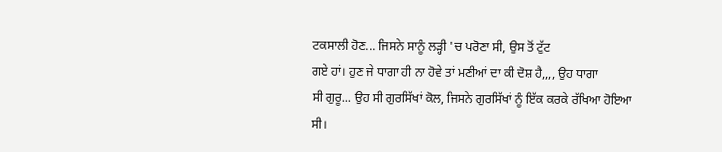ਟਕਸਾਲੀ ਹੋਣ... ਜਿਸਨੇ ਸਾਨੂੰ ਲੜ੍ਹੀ 'ਚ ਪਰੋਣਾ ਸੀ, ਉਸ ਤੋਂ ਟੁੱਟ
ਗਏ ਹਾਂ। ਹੁਣ ਜੇ ਧਾਗਾ ਹੀ ਨਾ ਹੋਵੇ ਤਾਂ ਮਣੀਆਂ ਦਾ ਕੀ ਦੋਸ਼ ਹੈ,,,, ਉਹ ਧਾਗਾ
ਸੀ ਗੁਰੂ... ਉਹ ਸੀ ਗੁਰਸਿੱਖਾਂ ਕੋਲ, ਜਿਸਨੇ ਗੁਰਸਿੱਖਾਂ ਨੂੰ ਇੱਕ ਕਰਕੇ ਰੱਖਿਆ ਹੋਇਆ
ਸੀ।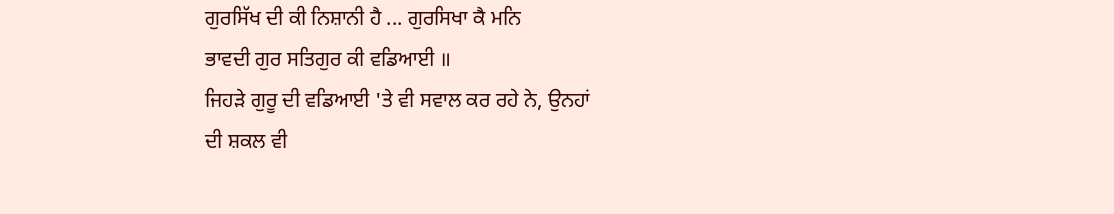ਗੁਰਸਿੱਖ ਦੀ ਕੀ ਨਿਸ਼ਾਨੀ ਹੈ ... ਗੁਰਸਿਖਾ ਕੈ ਮਨਿ
ਭਾਵਦੀ ਗੁਰ ਸਤਿਗੁਰ ਕੀ ਵਡਿਆਈ ॥
ਜਿਹੜੇ ਗੁਰੂ ਦੀ ਵਡਿਆਈ 'ਤੇ ਵੀ ਸਵਾਲ ਕਰ ਰਹੇ ਨੇ, ਉਨਹਾਂ
ਦੀ ਸ਼ਕਲ ਵੀ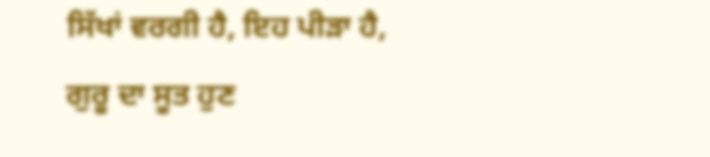ਸਿੱਖਾਂ ਵਰਗੀ ਹੈ, ਇਹ ਪੀੜਾ ਹੈ, ਗੁਰੂ ਦਾ ਸੂਤ ਹੁਣ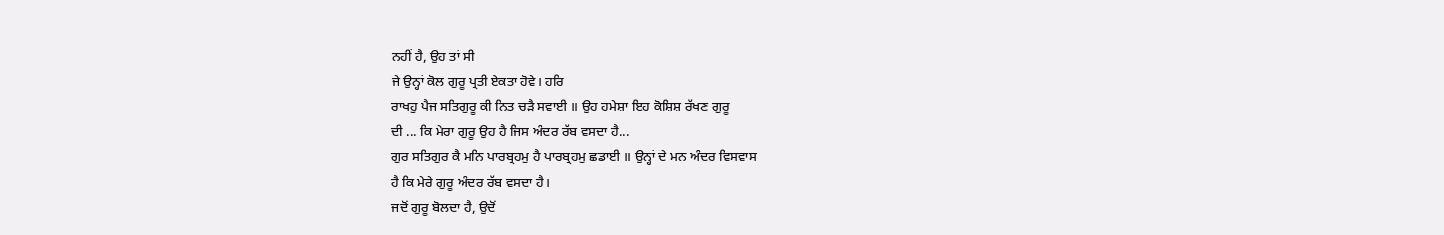ਨਹੀਂ ਹੈ, ਉਹ ਤਾਂ ਸੀ
ਜੇ ਉਨ੍ਹਾਂ ਕੋਲ ਗੁਰੂ ਪ੍ਰਤੀ ਏਕਤਾ ਹੋਵੇ। ਹਰਿ
ਰਾਖਹੁ ਪੈਜ ਸਤਿਗੁਰੂ ਕੀ ਨਿਤ ਚੜੈ ਸਵਾਈ ॥ ਉਹ ਹਮੇਸ਼ਾ ਇਹ ਕੋਸ਼ਿਸ਼ ਰੱਖਣ ਗੁਰੂ
ਦੀ ... ਕਿ ਮੇਰਾ ਗੁਰੂ ਉਹ ਹੈ ਜਿਸ ਅੰਦਰ ਰੱਬ ਵਸਦਾ ਹੈ...
ਗੁਰ ਸਤਿਗੁਰ ਕੈ ਮਨਿ ਪਾਰਬ੍ਰਹਮੁ ਹੈ ਪਾਰਬ੍ਰਹਮੁ ਛਡਾਈ ॥ ਉਨ੍ਹਾਂ ਦੇ ਮਨ ਅੰਦਰ ਵਿਸਵਾਸ
ਹੈ ਕਿ ਮੇਰੇ ਗੁਰੂ ਅੰਦਰ ਰੱਬ ਵਸਦਾ ਹੈ।
ਜਦੋਂ ਗੁਰੂ ਬੋਲਦਾ ਹੈ, ਉਦੋਂ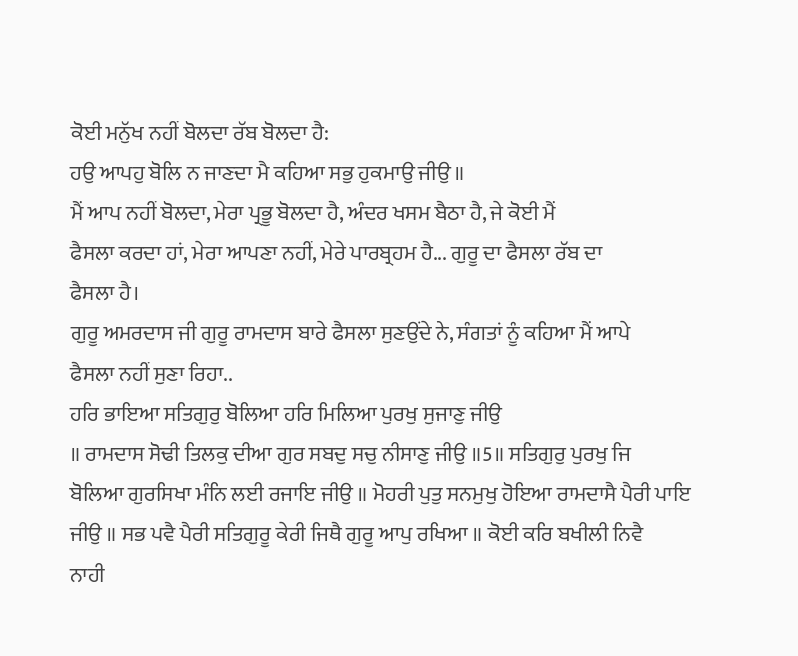ਕੋਈ ਮਨੁੱਖ ਨਹੀਂ ਬੋਲਦਾ ਰੱਬ ਬੋਲਦਾ ਹੈ:
ਹਉ ਆਪਹੁ ਬੋਲਿ ਨ ਜਾਣਦਾ ਮੈ ਕਹਿਆ ਸਭੁ ਹੁਕਮਾਉ ਜੀਉ ॥
ਮੈਂ ਆਪ ਨਹੀਂ ਬੋਲਦਾ, ਮੇਰਾ ਪ੍ਰਭੂ ਬੋਲਦਾ ਹੈ, ਅੰਦਰ ਖਸਮ ਬੈਠਾ ਹੈ, ਜੇ ਕੋਈ ਮੈਂ
ਫੈਸਲਾ ਕਰਦਾ ਹਾਂ, ਮੇਰਾ ਆਪਣਾ ਨਹੀਂ, ਮੇਰੇ ਪਾਰਬ੍ਰਹਮ ਹੈ... ਗੁਰੂ ਦਾ ਫੈਸਲਾ ਰੱਬ ਦਾ
ਫੈਸਲਾ ਹੈ।
ਗੁਰੂ ਅਮਰਦਾਸ ਜੀ ਗੁਰੂ ਰਾਮਦਾਸ ਬਾਰੇ ਫੈਸਲਾ ਸੁਣਉਂਦੇ ਨੇ, ਸੰਗਤਾਂ ਨੂੰ ਕਹਿਆ ਮੈਂ ਆਪੇ
ਫੈਸਲਾ ਨਹੀਂ ਸੁਣਾ ਰਿਹਾ..
ਹਰਿ ਭਾਇਆ ਸਤਿਗੁਰੁ ਬੋਲਿਆ ਹਰਿ ਮਿਲਿਆ ਪੁਰਖੁ ਸੁਜਾਣੁ ਜੀਉ
॥ ਰਾਮਦਾਸ ਸੋਢੀ ਤਿਲਕੁ ਦੀਆ ਗੁਰ ਸਬਦੁ ਸਚੁ ਨੀਸਾਣੁ ਜੀਉ ॥5॥ ਸਤਿਗੁਰੁ ਪੁਰਖੁ ਜਿ
ਬੋਲਿਆ ਗੁਰਸਿਖਾ ਮੰਨਿ ਲਈ ਰਜਾਇ ਜੀਉ ॥ ਮੋਹਰੀ ਪੁਤੁ ਸਨਮੁਖੁ ਹੋਇਆ ਰਾਮਦਾਸੈ ਪੈਰੀ ਪਾਇ
ਜੀਉ ॥ ਸਭ ਪਵੈ ਪੈਰੀ ਸਤਿਗੁਰੂ ਕੇਰੀ ਜਿਥੈ ਗੁਰੂ ਆਪੁ ਰਖਿਆ ॥ ਕੋਈ ਕਰਿ ਬਖੀਲੀ ਨਿਵੈ
ਨਾਹੀ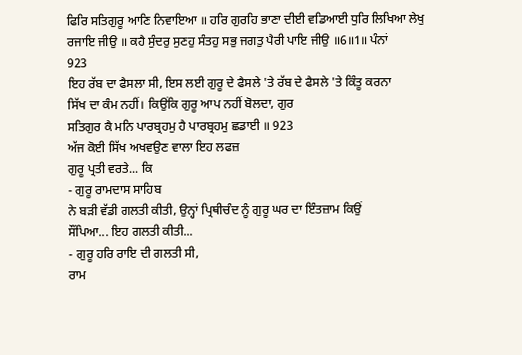ਫਿਰਿ ਸਤਿਗੁਰੂ ਆਣਿ ਨਿਵਾਇਆ ॥ ਹਰਿ ਗੁਰਹਿ ਭਾਣਾ ਦੀਈ ਵਡਿਆਈ ਧੁਰਿ ਲਿਖਿਆ ਲੇਖੁ
ਰਜਾਇ ਜੀਉ ॥ ਕਹੈ ਸੁੰਦਰੁ ਸੁਣਹੁ ਸੰਤਹੁ ਸਭੁ ਜਗਤੁ ਪੈਰੀ ਪਾਇ ਜੀਉ ॥6॥1॥ ਪੰਨਾਂ
923
ਇਹ ਰੱਬ ਦਾ ਫੈਸਲਾ ਸੀ, ਇਸ ਲਈ ਗੁਰੂ ਦੇ ਫੈਸਲੇ 'ਤੇ ਰੱਬ ਦੇ ਫੈਸਲੇ 'ਤੇ ਕਿੰਤੂ ਕਰਨਾ
ਸਿੱਖ ਦਾ ਕੰਮ ਨਹੀਂ। ਕਿਉਂਕਿ ਗੁਰੂ ਆਪ ਨਹੀਂ ਬੋਲਦਾ, ਗੁਰ
ਸਤਿਗੁਰ ਕੈ ਮਨਿ ਪਾਰਬ੍ਰਹਮੁ ਹੈ ਪਾਰਬ੍ਰਹਮੁ ਛਡਾਈ ॥ 923
ਅੱਜ ਕੋਈ ਸਿੱਖ ਅਖਵਉਣ ਵਾਲਾ ਇਹ ਲਫਜ਼
ਗੁਰੂ ਪ੍ਰਤੀ ਵਰਤੇ... ਕਿ
- ਗੁਰੂ ਰਾਮਦਾਸ ਸਾਹਿਬ
ਨੇ ਬੜੀ ਵੱਡੀ ਗਲਤੀ ਕੀਤੀ, ਉਨ੍ਹਾਂ ਪ੍ਰਿਥੀਚੰਦ ਨੂੰ ਗੁਰੂ ਘਰ ਦਾ ਇੰਤਜ਼ਾਮ ਕਿਉਂ
ਸੌਂਪਿਆ... ਇਹ ਗਲਤੀ ਕੀਤੀ...
- ਗੁਰੂ ਹਰਿ ਰਾਇ ਦੀ ਗਲਤੀ ਸੀ,
ਰਾਮ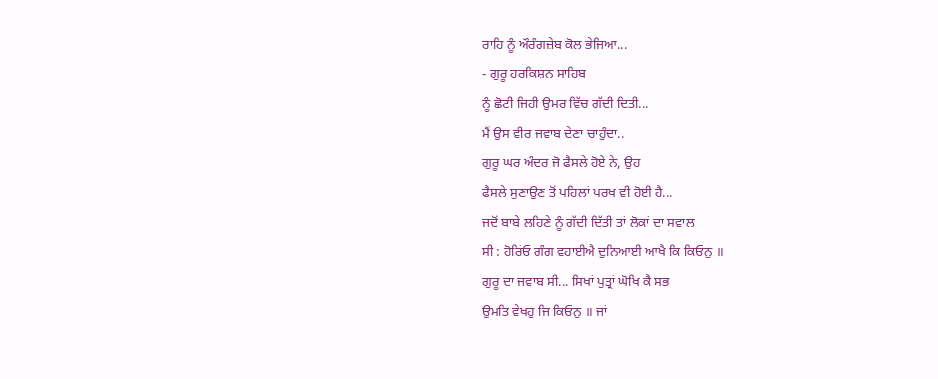ਰਾਹਿ ਨੂੰ ਔਰੰਗਜ਼ੇਬ ਕੋਲ ਭੇਜਿਆ...
- ਗੁਰੂ ਹਰਕਿਸ਼ਨ ਸਾਹਿਬ
ਨੂੰ ਛੋਟੀ ਜਿਹੀ ਉਮਰ ਵਿੱਚ ਗੱਦੀ ਦਿਤੀ...
ਮੈਂ ਉਸ ਵੀਰ ਜਵਾਬ ਦੇਣਾ ਚਾਹੁੰਦਾ..
ਗੁਰੂ ਘਰ ਅੰਦਰ ਜੋ ਫੈਸਲੇ ਹੋਏ ਨੇ, ਉਹ
ਫੈਸਲੇ ਸੁਣਾਉਣ ਤੋਂ ਪਹਿਲਾਂ ਪਰਖ ਵੀ ਹੋਈ ਹੈ...
ਜਦੋਂ ਬਾਬੇ ਲਹਿਣੇ ਨੂੰ ਗੱਦੀ ਦਿੱਤੀ ਤਾਂ ਲੋਕਾਂ ਦਾ ਸਵਾਲ
ਸੀ : ਹੋਰਿਂਓ ਗੰਗ ਵਹਾਈਐ ਦੁਨਿਆਈ ਆਖੈ ਕਿ ਕਿਓਨੁ ॥
ਗੁਰੂ ਦਾ ਜਵਾਬ ਸੀ... ਸਿਖਾਂ ਪੁਤ੍ਰਾਂ ਘੋਖਿ ਕੈ ਸਭ
ਉਮਤਿ ਵੇਖਹੁ ਜਿ ਕਿਓਨੁ ॥ ਜਾਂ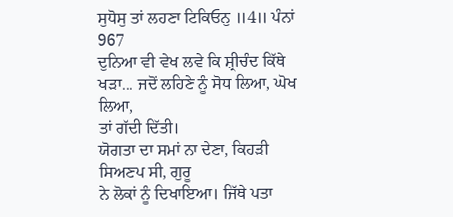ਸੁਧੋਸੁ ਤਾਂ ਲਹਣਾ ਟਿਕਿਓਨੁ ॥4॥ ਪੰਨਾਂ 967
ਦੁਨਿਆ ਵੀ ਵੇਖ ਲਵੇ ਕਿ ਸ਼੍ਰੀਚੰਦ ਕਿੱਥੇ ਖੜਾ... ਜਦੋਂ ਲਹਿਣੇ ਨੂੰ ਸੋਧ ਲਿਆ, ਘੋਖ ਲਿਆ,
ਤਾਂ ਗੱਦੀ ਦਿੱਤੀ।
ਯੋਗਤਾ ਦਾ ਸਮਾਂ ਨਾ ਦੇਣਾ, ਕਿਹੜੀ ਸਿਅਣਪ ਸੀ, ਗੁਰੂ
ਨੇ ਲੋਕਾਂ ਨੂੰ ਦਿਖਾਇਆ। ਜਿੱਥੇ ਪਤਾ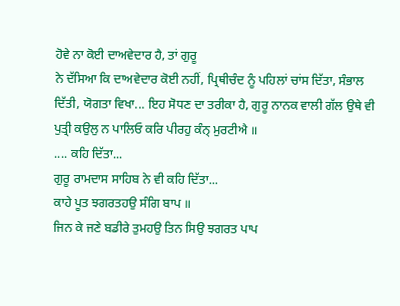ਹੋਵੇ ਨਾ ਕੋਈ ਦਾਅਵੇਦਾਰ ਹੈ, ਤਾਂ ਗੁਰੂ
ਨੇ ਦੱਸਿਆ ਕਿ ਦਾਅਵੇਦਾਰ ਕੋਈ ਨਹੀਂ, ਪ੍ਰਿਥੀਚੰਦ ਨੂੰ ਪਹਿਲਾਂ ਚਾਂਸ ਦਿੱਤਾ, ਸੰਭਾਲ
ਦਿੱਤੀ, ਯੋਗਤਾ ਵਿਖਾ... ਇਹ ਸੋਧਣ ਦਾ ਤਰੀਕਾ ਹੈ, ਗੁਰੂ ਨਾਨਕ ਵਾਲੀ ਗੱਲ ਉਥੇ ਵੀ
ਪੁਤ੍ਰੀ ਕਉਲੁ ਨ ਪਾਲਿਓ ਕਰਿ ਪੀਰਹੁ ਕੰਨ੍ ਮੁਰਟੀਐ ॥
.... ਕਹਿ ਦਿੱਤਾ...
ਗੁਰੂ ਰਾਮਦਾਸ ਸਾਹਿਬ ਨੇ ਵੀ ਕਹਿ ਦਿੱਤਾ...
ਕਾਹੇ ਪੂਤ ਝਗਰਤਹਉ ਸੰਗਿ ਬਾਪ ॥
ਜਿਨ ਕੇ ਜਣੇ ਬਡੀਰੇ ਤੁਮਹਉ ਤਿਨ ਸਿਉ ਝਗਰਤ ਪਾਪ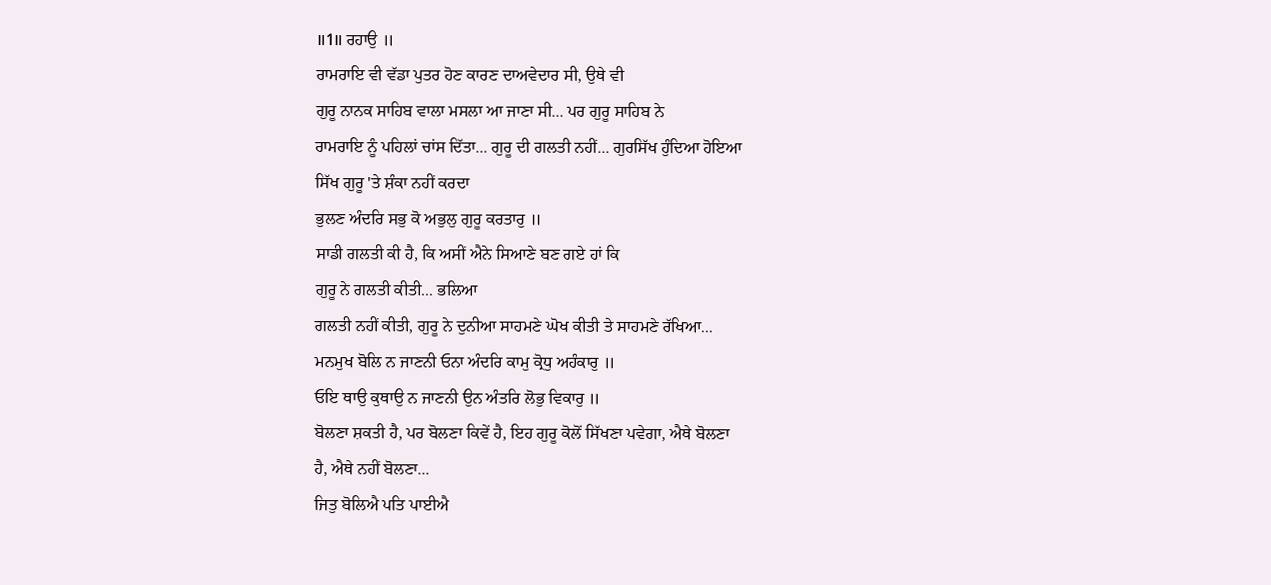॥1॥ ਰਹਾਉ ॥
ਰਾਮਰਾਇ ਵੀ ਵੱਡਾ ਪੁਤਰ ਹੋਣ ਕਾਰਣ ਦਾਅਵੇਦਾਰ ਸੀ, ਉਥੇ ਵੀ
ਗੁਰੂ ਨਾਨਕ ਸਾਹਿਬ ਵਾਲਾ ਮਸਲਾ ਆ ਜਾਣਾ ਸੀ... ਪਰ ਗੁਰੂ ਸਾਹਿਬ ਨੇ
ਰਾਮਰਾਇ ਨੂੰ ਪਹਿਲਾਂ ਚਾਂਸ ਦਿੱਤਾ... ਗੁਰੂ ਦੀ ਗਲਤੀ ਨਹੀਂ... ਗੁਰਸਿੱਖ ਹੁੰਦਿਆ ਹੋਇਆ
ਸਿੱਖ ਗੁਰੂ 'ਤੇ ਸ਼ੰਕਾ ਨਹੀਂ ਕਰਦਾ
ਭੁਲਣ ਅੰਦਰਿ ਸਭੁ ਕੋ ਅਭੁਲੁ ਗੁਰੂ ਕਰਤਾਰੁ ॥
ਸਾਡੀ ਗਲਤੀ ਕੀ ਹੈ, ਕਿ ਅਸੀਂ ਐਨੇ ਸਿਆਣੇ ਬਣ ਗਏ ਹਾਂ ਕਿ
ਗੁਰੂ ਨੇ ਗਲਤੀ ਕੀਤੀ... ਭਲਿਆ
ਗਲਤੀ ਨਹੀਂ ਕੀਤੀ, ਗੁਰੂ ਨੇ ਦੁਨੀਆ ਸਾਹਮਣੇ ਘੋਖ ਕੀਤੀ ਤੇ ਸਾਹਮਣੇ ਰੱਖਿਆ...
ਮਨਮੁਖ ਬੋਲਿ ਨ ਜਾਣਨੀ ਓਨਾ ਅੰਦਰਿ ਕਾਮੁ ਕ੍ਰੋਧੁ ਅਹੰਕਾਰੁ ॥
ਓਇ ਥਾਉ ਕੁਥਾਉ ਨ ਜਾਣਨੀ ਉਨ ਅੰਤਰਿ ਲੋਭੁ ਵਿਕਾਰੁ ॥
ਬੋਲਣਾ ਸ਼ਕਤੀ ਹੈ, ਪਰ ਬੋਲਣਾ ਕਿਵੇਂ ਹੈ, ਇਹ ਗੁਰੂ ਕੋਲੋਂ ਸਿੱਖਣਾ ਪਵੇਗਾ, ਐਥੇ ਬੋਲਣਾ
ਹੈ, ਐਥੇ ਨਹੀਂ ਬੋਲਣਾ...
ਜਿਤੁ ਬੋਲਿਐ ਪਤਿ ਪਾਈਐ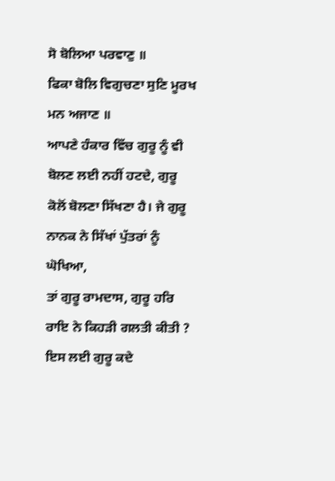ਸੋ ਬੋਲਿਆ ਪਰਵਾਣੁ ॥
ਫਿਕਾ ਬੋਲਿ ਵਿਗੁਚਣਾ ਸੁਣਿ ਮੂਰਖ ਮਨ ਅਜਾਣ ॥
ਆਪਣੇ ਹੰਕਾਰ ਵਿੱਚ ਗੁਰੂ ਨੂੰ ਵੀ ਬੋਲਣ ਲਈ ਨਹੀਂ ਹਟਦੇ, ਗੁਰੂ
ਕੋਲੋਂ ਬੋਲਣਾ ਸਿੱਖਣਾ ਹੈ। ਜੇ ਗੁਰੂ ਨਾਨਕ ਨੇ ਸਿੱਖਾਂ ਪੁੱਤਰਾਂ ਨੂੰ ਘੋਖਿਆ,
ਤਾਂ ਗੁਰੂ ਰਾਮਦਾਸ, ਗੁਰੂ ਹਰਿ ਰਾਇ ਨੇ ਕਿਹੜੀ ਗਲਤੀ ਕੀਤੀ ? ਇਸ ਲਈ ਗੁਰੂ ਕਦੇ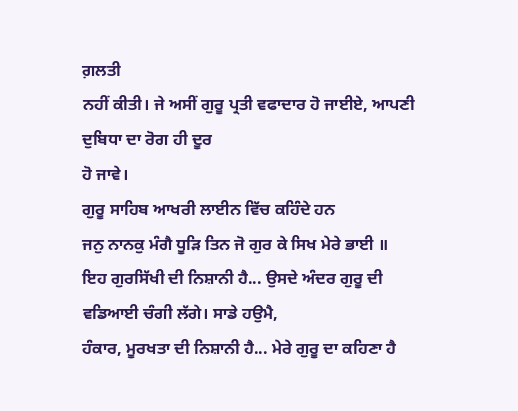ਗ਼ਲਤੀ
ਨਹੀਂ ਕੀਤੀ। ਜੇ ਅਸੀਂ ਗੁਰੂ ਪ੍ਰਤੀ ਵਫਾਦਾਰ ਹੋ ਜਾਈਏ, ਆਪਣੀ ਦੁਬਿਧਾ ਦਾ ਰੋਗ ਹੀ ਦੂਰ
ਹੋ ਜਾਵੇ।
ਗੁਰੂ ਸਾਹਿਬ ਆਖਰੀ ਲਾਈਨ ਵਿੱਚ ਕਹਿੰਦੇ ਹਨ
ਜਨੁ ਨਾਨਕੁ ਮੰਗੈ ਧੂੜਿ ਤਿਨ ਜੋ ਗੁਰ ਕੇ ਸਿਖ ਮੇਰੇ ਭਾਈ ॥
ਇਹ ਗੁਰਸਿੱਖੀ ਦੀ ਨਿਸ਼ਾਨੀ ਹੈ... ਉਸਦੇ ਅੰਦਰ ਗੁਰੂ ਦੀ ਵਡਿਆਈ ਚੰਗੀ ਲੱਗੇ। ਸਾਡੇ ਹਉਮੈ,
ਹੰਕਾਰ, ਮੂਰਖਤਾ ਦੀ ਨਿਸ਼ਾਨੀ ਹੈ... ਮੇਰੇ ਗੁਰੂ ਦਾ ਕਹਿਣਾ ਹੈ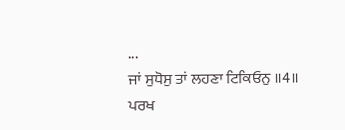...
ਜਾਂ ਸੁਧੋਸੁ ਤਾਂ ਲਹਣਾ ਟਿਕਿਓਨੁ ॥4॥
ਪਰਖ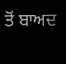ਤੋਂ ਬਾਅਦ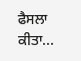ਫੈਸਲਾ ਕੀਤਾ...